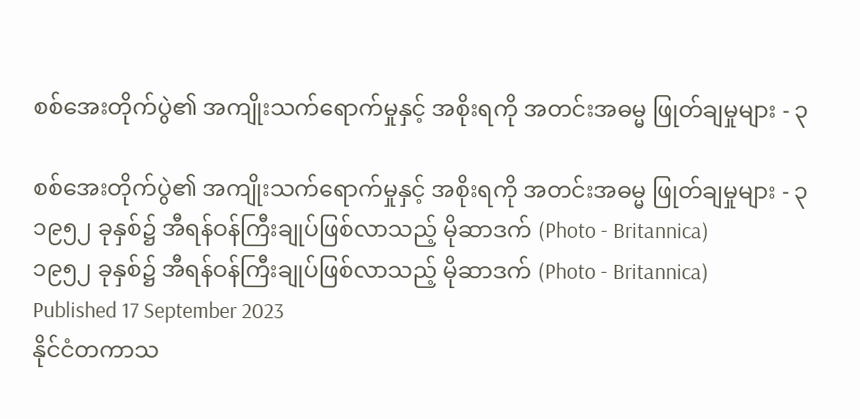စစ်အေးတိုက်ပွဲ၏ အကျိုးသက်ရောက်မှုနှင့် အစိုးရကို အတင်းအဓမ္မ ဖြုတ်ချမှုများ - ၃

စစ်အေးတိုက်ပွဲ၏ အကျိုးသက်ရောက်မှုနှင့် အစိုးရကို အတင်းအဓမ္မ ဖြုတ်ချမှုများ - ၃
၁၉၅၂ ခုနှစ်၌ အီရန်ဝန်ကြီးချုပ်ဖြစ်လာသည့် မိုဆာဒက် (Photo - Britannica)
၁၉၅၂ ခုနှစ်၌ အီရန်ဝန်ကြီးချုပ်ဖြစ်လာသည့် မိုဆာဒက် (Photo - Britannica)
Published 17 September 2023
နိုင်ငံတကာသ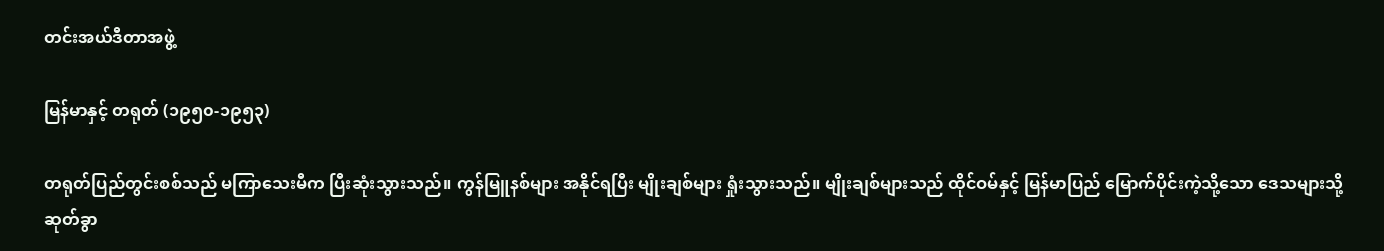တင်းအယ်ဒီတာအဖွဲ့

မြန်မာနှင့် တရုတ် (၁၉၅၀-၁၉၅၃)

တရုတ်ပြည်တွင်းစစ်သည် မကြာသေးမီက ပြီးဆုံးသွားသည်။ ကွန်မြူနစ်များ အနိုင်ရပြီး မျိုးချစ်များ ရှုံးသွားသည်။ မျိုးချစ်များသည် ထိုင်ဝမ်နှင့် မြန်မာပြည် မြောက်ပိုင်းကဲ့သို့သော ဒေသများသို့ ဆုတ်ခွာ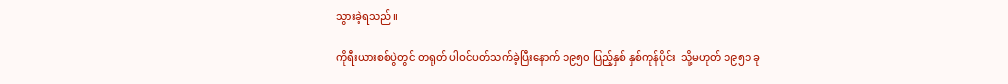သွားခဲ့ရသည်။

ကိုရီးယားစစ်ပွဲတွင် တရုတ် ပါဝင်ပတ်သက်ခဲ့ပြီးနောက် ၁၉၅၀ ပြည့်နှစ် နှစ်ကုန်ပိုင်း  သို့မဟုတ် ၁၉၅၁ ခု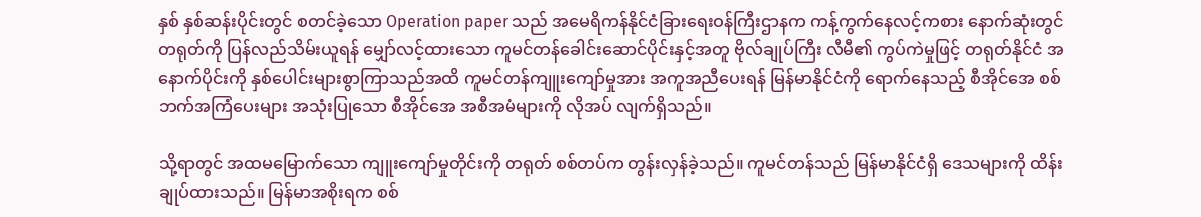နှစ် နှစ်ဆန်းပိုင်းတွင် စတင်ခဲ့သော Operation paper သည် အမေရိကန်နိုင်ငံခြားရေးဝန်ကြီးဌာနက ကန့်ကွက်နေလင့်ကစား နောက်ဆုံးတွင် တရုတ်ကို ပြန်လည်သိမ်းယူရန် မျှော်လင့်ထားသော ကူမင်တန်ခေါင်းဆောင်ပိုင်းနှင့်အတူ ဗိုလ်ချုပ်ကြီး လီမီ၏ ကွပ်ကဲမှုဖြင့် တရုတ်နိုင်ငံ အနောက်ပိုင်းကို နှစ်ပေါင်းများစွာကြာသည်အထိ ကူမင်တန်ကျူးကျော်မှုအား အကူအညီပေးရန် မြန်မာနိုင်ငံကို ရောက်နေသည့် စီအိုင်အေ စစ်ဘက်အကြံပေးများ အသုံးပြုသော စီအိုင်အေ အစီအမံများကို လိုအပ် လျက်ရှိသည်။

သို့ရာတွင် အထမမြောက်သော ကျူးကျော်မှုတိုင်းကို တရုတ် စစ်တပ်က တွန်းလှန်ခဲ့သည်။ ကူမင်တန်သည် မြန်မာနိုင်ငံရှိ ဒေသများကို ထိန်းချုပ်ထားသည်။ မြန်မာအစိုးရက စစ်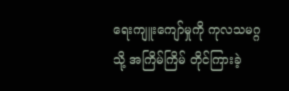ရေးကျူးကျော်မှုကို ကုလသမဂ္ဂသို့ အကြိမ်ကြိမ် တိုင်ကြားခဲ့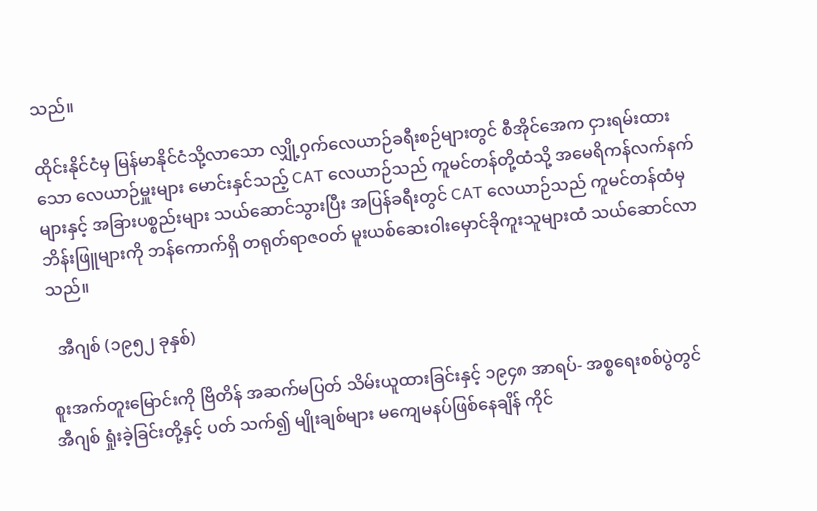သည်။

ထိုင်းနိုင်ငံမှ မြန်မာနိုင်ငံသို့လာသော လျှို့ဝှက်လေယာဉ်ခရီးစဉ်များတွင် စီအိုင်အေက ငှားရမ်းထားသော လေယာဉ်မှူးများ မောင်းနှင်သည့် CAT လေယာဉ်သည် ကူမင်တန်တို့ထံသို့ အမေရိကန်လက်နက်များနှင့် အခြားပစ္စည်းများ သယ်ဆောင်သွားပြီး အပြန်ခရီးတွင် CAT လေယာဉ်သည် ကူမင်တန်ထံမှ ဘိန်းဖြူများကို ဘန်ကောက်ရှိ တရုတ်ရာဇဝတ် မူးယစ်ဆေးဝါးမှောင်ခိုကူးသူများထံ သယ်ဆောင်လာသည်။

  အီဂျစ် (၁၉၅၂ ခုနှစ်)

စူးအက်တူးမြောင်းကို ဗြိတိန် အဆက်မပြတ် သိမ်းယူထားခြင်းနှင့် ၁၉၄၈ အာရပ်- အစ္စရေးစစ်ပွဲတွင် အီဂျစ် ရှုံးခဲ့ခြင်းတို့နှင့် ပတ် သက်၍ မျိုးချစ်များ မကျေမနပ်ဖြစ်နေချိန် ကိုင်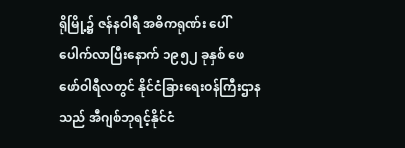ရိုမြို့၌ ဇန်နဝါရီ အဓိကရုဏ်း ပေါ်ပေါက်လာပြီးနောက် ၁၉၅၂ ခုနှစ် ဖေဖော်ဝါရီလတွင် နိုင်ငံခြားရေးဝန်ကြီးဌာနသည် အီဂျစ်ဘုရင့်နိုင်ငံ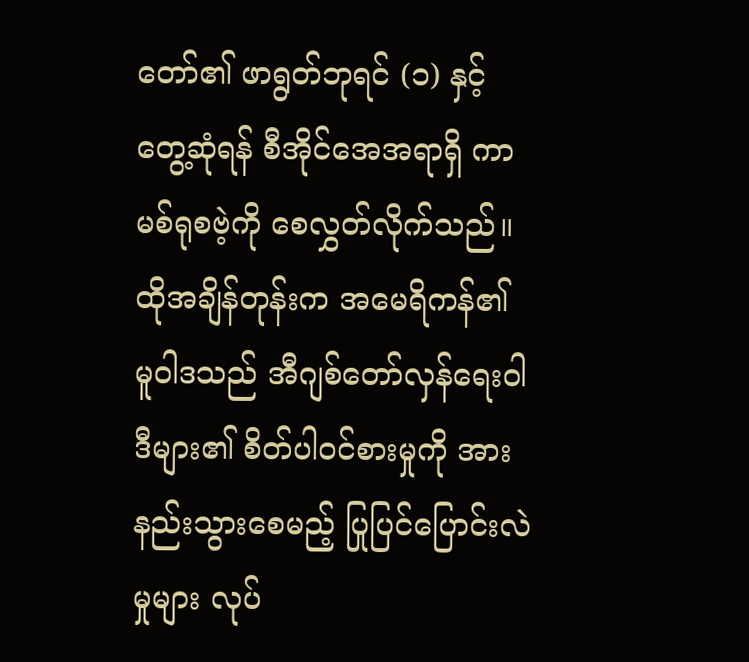တော်၏ ဖာရွတ်ဘုရင် (၁) နှင့် တွေ့ဆုံရန် စီအိုင်အေအရာရှိ ကာမစ်ရုစဗဲ့ကို စေလွှတ်လိုက်သည်။ ထိုအချိန်တုန်းက အမေရိကန်၏ မူဝါဒသည် အီဂျစ်တော်လှန်ရေးဝါဒီများ၏ စိတ်ပါဝင်စားမှုကို အားနည်းသွားစေမည့် ပြုပြင်ပြောင်းလဲမှုများ လုပ်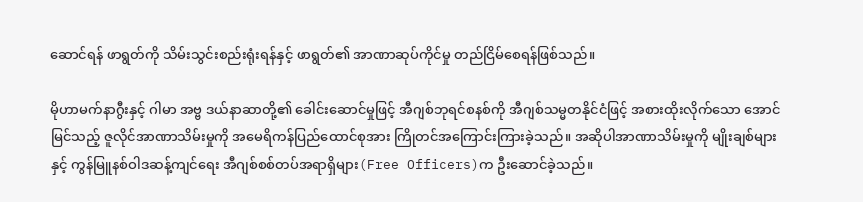ဆောင်ရန် ဖာရွတ်ကို သိမ်းသွင်းစည်းရုံးရန်နှင့် ဖာရွတ်၏ အာဏာဆုပ်ကိုင်မှု တည်ငြိမ်စေရန်ဖြစ်သည်။

မိုဟာမက်နာဂွီးနှင့် ဂါမာ အဗ္ဗ ဒယ်နာဆာတို့၏ ခေါင်းဆောင်မှုဖြင့် အီဂျစ်ဘုရင်စနစ်ကို အီဂျစ်သမ္မတနိုင်ငံဖြင့် အစားထိုးလိုက်သော အောင်မြင်သည့် ဇူလိုင်အာဏာသိမ်းမှုကို အမေရိကန်ပြည်ထောင်စုအား ကြိုတင်အကြောင်းကြားခဲ့သည်။ အဆိုပါအာဏာသိမ်းမှုကို မျိုးချစ်များနှင့် ကွန်မြူနစ်ဝါဒဆန့်ကျင်ရေး အီဂျစ်စစ်တပ်အရာရှိများ(Free Officers)က ဦးဆောင်ခဲ့သည်။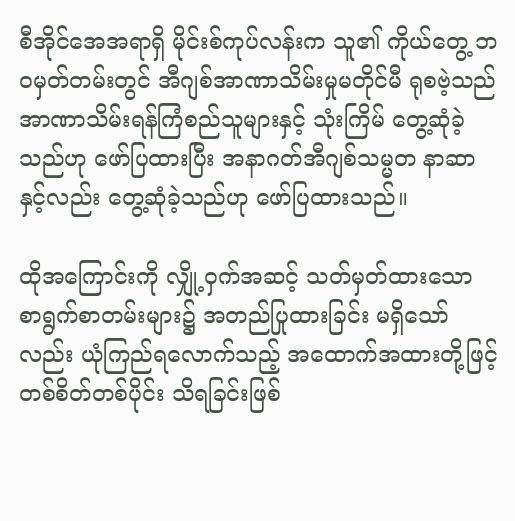စီအိုင်အေအရာရှိ မိုင်းစ်ကုပ်လန်းက သူ၏ ကိုယ်တွေ့ ဘဝမှတ်တမ်းတွင် အီဂျစ်အာဏာသိမ်းမှုမတိုင်မီ ရုစဗဲ့သည် အာဏာသိမ်းရန်ကြံစည်သူများနှင့် သုံးကြိမ် တွေ့ဆုံခဲ့သည်ဟု ဖော်ပြထားပြီး အနာဂတ်အီဂျစ်သမ္မတ နာဆာနှင့်လည်း တွေ့ဆုံခဲ့သည်ဟု ဖော်ပြထားသည်။

ထိုအကြောင်းကို လျှို့ဝှက်အဆင့် သတ်မှတ်ထားသော စာရွက်စာတမ်းများ၌ အတည်ပြုထားခြင်း မရှိသော်လည်း ယုံကြည်ရလောက်သည့် အထောက်အထားတို့ဖြင့် တစ်စိတ်တစ်ပိုင်း သိရခြင်းဖြစ်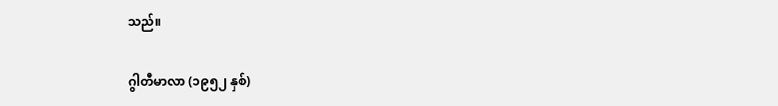သည်။

ဂွါတီမာလာ (၁၉၅၂ နှစ်)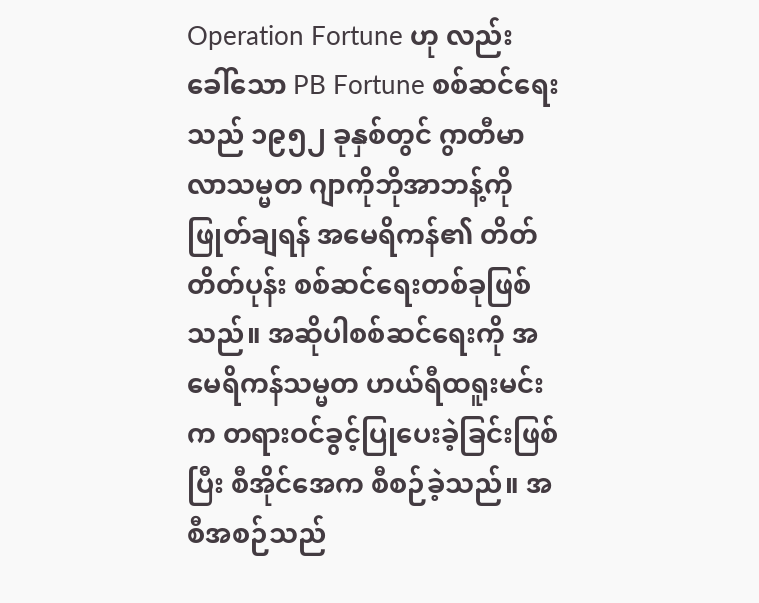Operation Fortune ဟု လည်း ခေါ်သော PB Fortune စစ်ဆင်ရေးသည် ၁၉၅၂ ခုနှစ်တွင် ဂွာတီမာလာသမ္မတ ဂျာကိုဘိုအာဘန့်ကို ဖြုတ်ချရန် အမေရိကန်၏ တိတ်တိတ်ပုန်း စစ်ဆင်ရေးတစ်ခုဖြစ်သည်။ အဆိုပါစစ်ဆင်ရေးကို အမေရိကန်သမ္မတ ဟယ်ရီထရူးမင်းက တရားဝင်ခွင့်ပြုပေးခဲ့ခြင်းဖြစ်ပြီး စီအိုင်အေက စီစဉ်ခဲ့သည်။ အစီအစဉ်သည်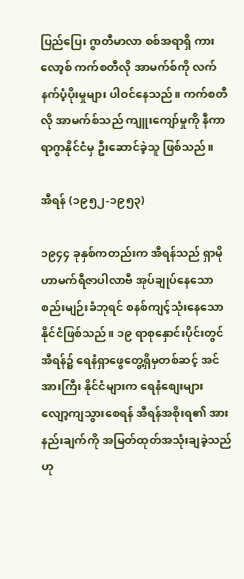ပြည်ပြေး ဂွာတီမာလာ စစ်အရာရှိ ကားလော့စ် ကက်စတီလို အာမက်စ်ကို လက်နက်ပံ့ပိုးမှုများ ပါဝင်နေသည်။ ကက်စတီလို အာမက်စ်သည် ကျူးကျော်မှုကို နီကာရာဂွာနိုင်ငံမှ ဦးဆောင်ခဲ့သူ ဖြစ်သည်။

အီရန် (၁၉၅၂-၁၉၅၃)

၁၉၄၄ ခုနှစ်ကတည်းက အီရန်သည် ရှာမိုဟာမက်ရီဇာပါလာဗီ အုပ်ချုပ်နေသော စည်းမျဉ်းခံဘုရင် စနစ်ကျင့်သုံးနေသော နိုင်ငံဖြစ်သည်။ ၁၉ ရာစုနှောင်းပိုင်းတွင် အီရန်၌ ရေနံရှာဖွေတွေ့ရှိမှတစ်ဆင့် အင်အားကြီး နိုင်ငံများက ရေနံစျေးများ လျော့ကျသွားစေရန် အီရန်အစိုးရ၏ အားနည်းချက်ကို အမြတ်ထုတ်အသုံးချခဲ့သည်ဟု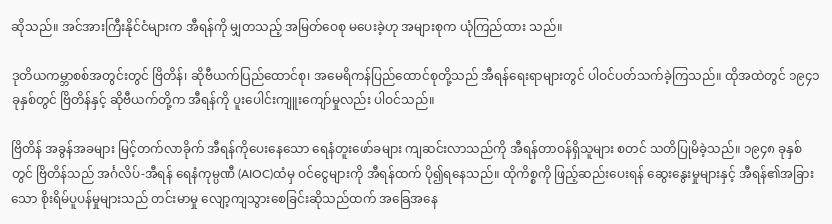ဆိုသည်။ အင်အားကြီးနိုင်ငံများက အီရန်ကို မျှတသည့် အမြတ်ဝေစု မပေးခဲ့ဟု အများစုက ယုံကြည်ထား သည်။

ဒုတိယကမ္ဘာစစ်အတွင်းတွင် ဗြိတိန်၊ ဆိုဗီယက်ပြည်ထောင်စု၊ အမေရိကန်ပြည်ထောင်စုတို့သည် အီရန်ရေးရာများတွင် ပါဝင်ပတ်သက်ခဲ့ကြသည်။ ထိုအထဲတွင် ၁၉၄၁ ခုနှစ်တွင် ဗြိတိန်နှင့် ဆိုဗီယက်တို့က အီရန်ကို ပူးပေါင်းကျူးကျော်မှုလည်း ပါဝင်သည်။

ဗြိတိန် အခွန်အခများ မြင့်တက်လာခိုက် အီရန်ကိုပေးနေသော ရေနံတူးဖော်ခများ ကျဆင်းလာသည်ကို အီရန်တာဝန်ရှိသူများ စတင် သတိပြုမိခဲ့သည်။ ၁၉၄၈ ခုနှစ်တွင် ဗြိတိန်သည် အင်္ဂလိပ်-အီရန် ရေနံကုမ္ပဏီ (AIOC)ထံမှ ဝင်ငွေများကို အီရန်ထက် ပို၍ရနေသည်။ ထိုကိစ္စကို ဖြည့်ဆည်းပေးရန် ဆွေးနွေးမှုများနှင့် အီရန်၏အခြားသော စိုးရိမ်ပူပန်မှုများသည် တင်းမာမှု လျော့ကျသွားစေခြင်းဆိုသည်ထက် အခြေအနေ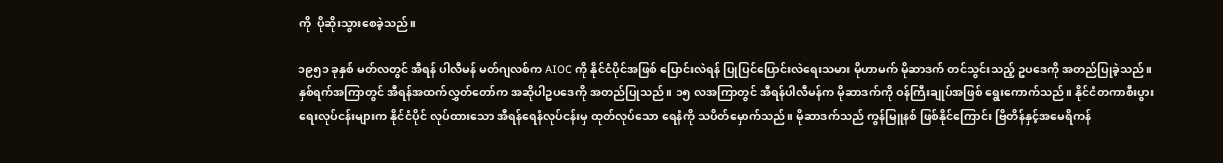ကို  ပိုဆိုးသွားစေခဲ့သည်။

၁၉၅၁ ခုနှစ် မတ်လတွင် အီရန် ပါလီမန် မတ်ဂျလစ်က AIOC ကို နိုင်ငံပိုင်အဖြစ် ပြောင်းလဲရန် ပြုပြင်ပြောင်းလဲရေးသမား မိုဟာမက် မိုဆာဒက် တင်သွင်းသည့် ဥပဒေကို အတည်ပြုခဲ့သည်။ နှစ်ရက်အကြာတွင် အီရန်အထက်လွှတ်တော်က အဆိုပါဥပဒေကို အတည်ပြုသည်။ ၁၅ လအကြာတွင် အီရန်ပါလီမန်က မိုဆာဒက်ကို ဝန်ကြီးချုပ်အဖြစ် ရွေးကောက်သည်။ နိုင်ငံတကာစီးပွားရေးလုပ်ငန်းများက နိုင်ငံပိုင် လုပ်ထားသော အီရန်ရေနံလုပ်ငန်းမှ ထုတ်လုပ်သော ရေနံကို သပိတ်မှောက်သည်။ မိုဆာဒက်သည် ကွန်မြူနစ် ဖြစ်နိုင်ကြောင်း ဗြိတိန်နှင့်အမေရိကန်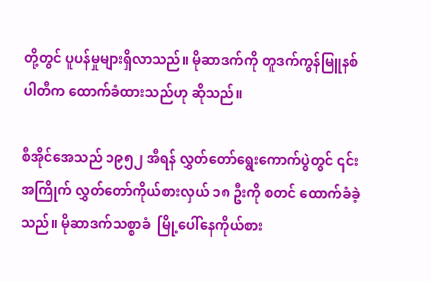တို့တွင် ပူပန်မှုများရှိလာသည်။ မိုဆာဒက်ကို တူဒက်ကွန်မြူနစ်ပါတီက ထောက်ခံထားသည်ဟု ဆိုသည်။

စီအိုင်အေသည် ၁၉၅၂ အီရန် လွှတ်တော်ရွေးကောက်ပွဲတွင် ၎င်းအကြိုက် လွှတ်တော်ကိုယ်စားလှယ် ၁၈ ဦးကို စတင် ထောက်ခံခဲ့သည်။ မိုဆာဒက်သစ္စာခံ  မြို့ပေါ်နေကိုယ်စား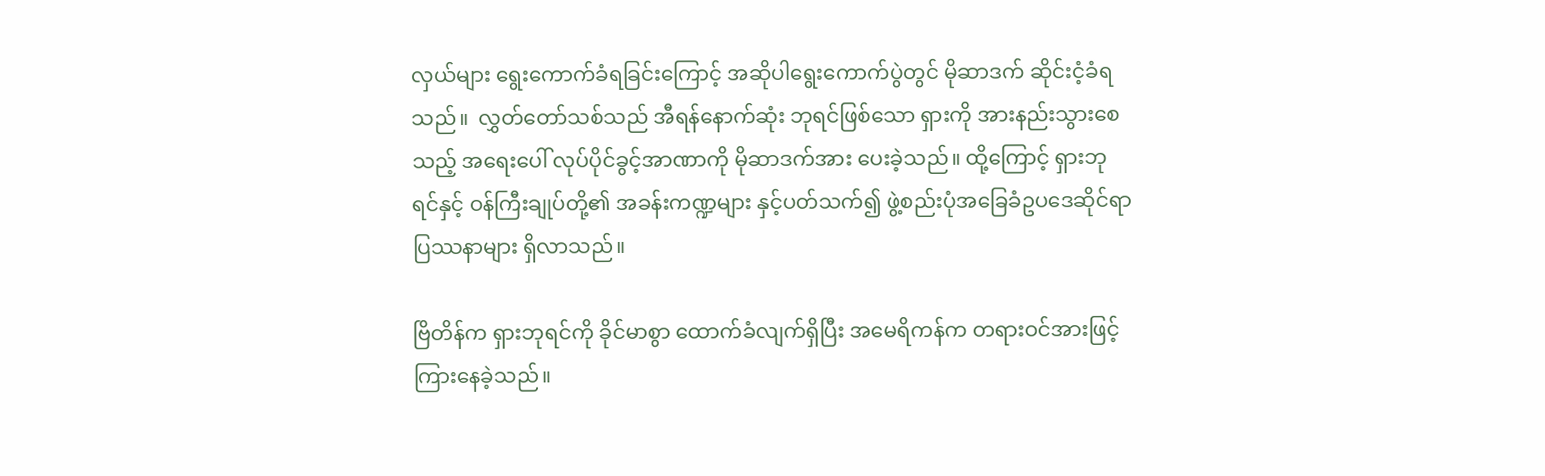လှယ်များ ရွေးကောက်ခံရခြင်းကြောင့် အဆိုပါရွေးကောက်ပွဲတွင် မိုဆာဒက် ဆိုင်းငံ့ခံရသည်။  လွှတ်တော်သစ်သည် အီရန်နောက်ဆုံး ဘုရင်ဖြစ်သော ရှားကို အားနည်းသွားစေသည့် အရေးပေါ် လုပ်ပိုင်ခွင့်အာဏာကို မိုဆာဒက်အား ပေးခဲ့သည်။ ထို့ကြောင့် ရှားဘုရင်နှင့် ဝန်ကြီးချုပ်တို့၏ အခန်းကဏ္ဍများ နှင့်ပတ်သက်၍ ဖွဲ့စည်းပုံအခြေခံဥပဒေဆိုင်ရာ ပြဿနာများ ရှိလာသည်။

ဗြိတိန်က ရှားဘုရင်ကို ခိုင်မာစွာ ထောက်ခံလျက်ရှိပြီး အမေရိကန်က တရားဝင်အားဖြင့် ကြားနေခဲ့သည်။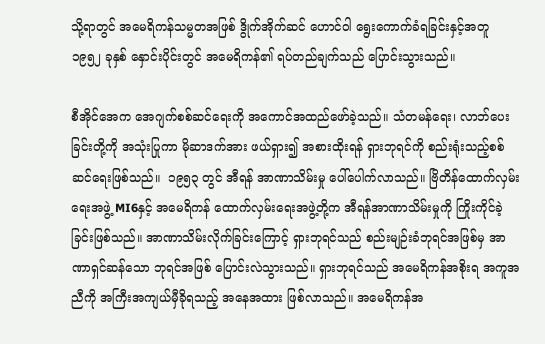သို့ရာတွင် အမေရိကန်သမ္မတအဖြစ် ဒွိုက်အိုက်ဆင် ဟောင်ဝါ ရွေးကောက်ခံရခြင်းနှင့်အတူ ၁၉၅၂ ခုနှစ် နှောင်းပိုင်းတွင် အမေရိကန်၏ ရပ်တည်ချက်သည် ပြောင်းသွားသည်။

စီအိုင်အေက အေဂျက်စစ်ဆင်ရေးကို အကောင်အထည်ဖော်ခဲ့သည်။ သံတမန်ရေး၊ လာဘ်ပေးခြင်းတို့ကို အသုံးပြုကာ မိုဆာဒက်အား ဖယ်ရှား၍ အစားထိုးရန် ရှားဘုရင်ကို စည်းရုံးသည့်စစ်ဆင်ရေးဖြစ်သည်။  ၁၉၅၃ တွင် အီရန် အာဏာသိမ်းမှု ပေါ်ပေါက်လာသည်။ ဗြိတိန်ထောက်လှမ်းရေးအဖွဲ့ MI6နှင့် အမေရိကန် ထောက်လှမ်းရေးအဖွဲ့တို့က အီရန်အာဏာသိမ်းမှုကို ကြိုးကိုင်ခဲ့ခြင်းဖြစ်သည်။ အာဏာသိမ်းလိုက်ခြင်းကြောင့် ရှားဘုရင်သည် စည်းမျဉ်းခံဘုရင်အဖြစ်မှ အာဏာရှင်ဆန်သော ဘုရင်အဖြစ် ပြောင်းလဲသွားသည်။ ရှားဘုရင်သည် အမေရိကန်အစိုးရ အကူအညီကို အကြီးအကျယ်မှီခိုရသည့် အနေအထား ဖြစ်လာသည်။ အမေရိကန်အ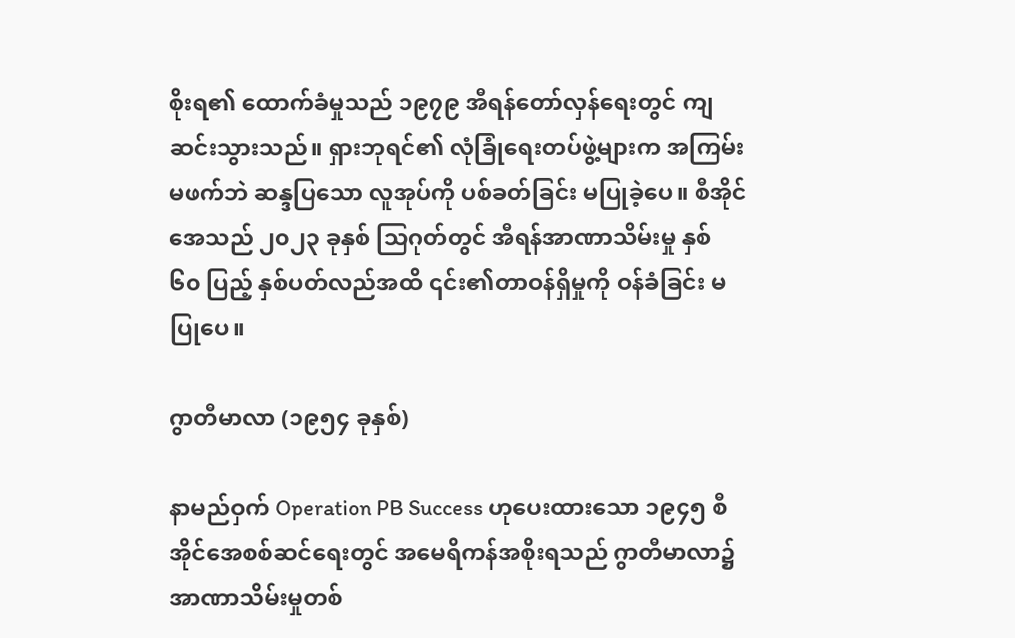စိုးရ၏ ထောက်ခံမှုသည် ၁၉၇၉ အီရန်တော်လှန်ရေးတွင် ကျဆင်းသွားသည်။ ရှားဘုရင်၏ လုံခြုံရေးတပ်ဖွဲ့များက အကြမ်းမဖက်ဘဲ ဆန္ဒပြသော လူအုပ်ကို ပစ်ခတ်ခြင်း မပြုခဲ့ပေ။ စီအိုင်အေသည် ၂၀၂၃ ခုနှစ် သြဂုတ်တွင် အီရန်အာဏာသိမ်းမှု နှစ် ၆၀ ပြည့် နှစ်ပတ်လည်အထိ ၎င်း၏တာဝန်ရှိမှုကို ဝန်ခံခြင်း မပြုပေ။

ဂွာတီမာလာ (၁၉၅၄ ခုနှစ်)

နာမည်ဝှက် Operation PB Success ဟုပေးထားသော ၁၉၄၅ စီအိုင်အေစစ်ဆင်ရေးတွင် အမေရိကန်အစိုးရသည် ဂွာတီမာလာ၌ အာဏာသိမ်းမှုတစ်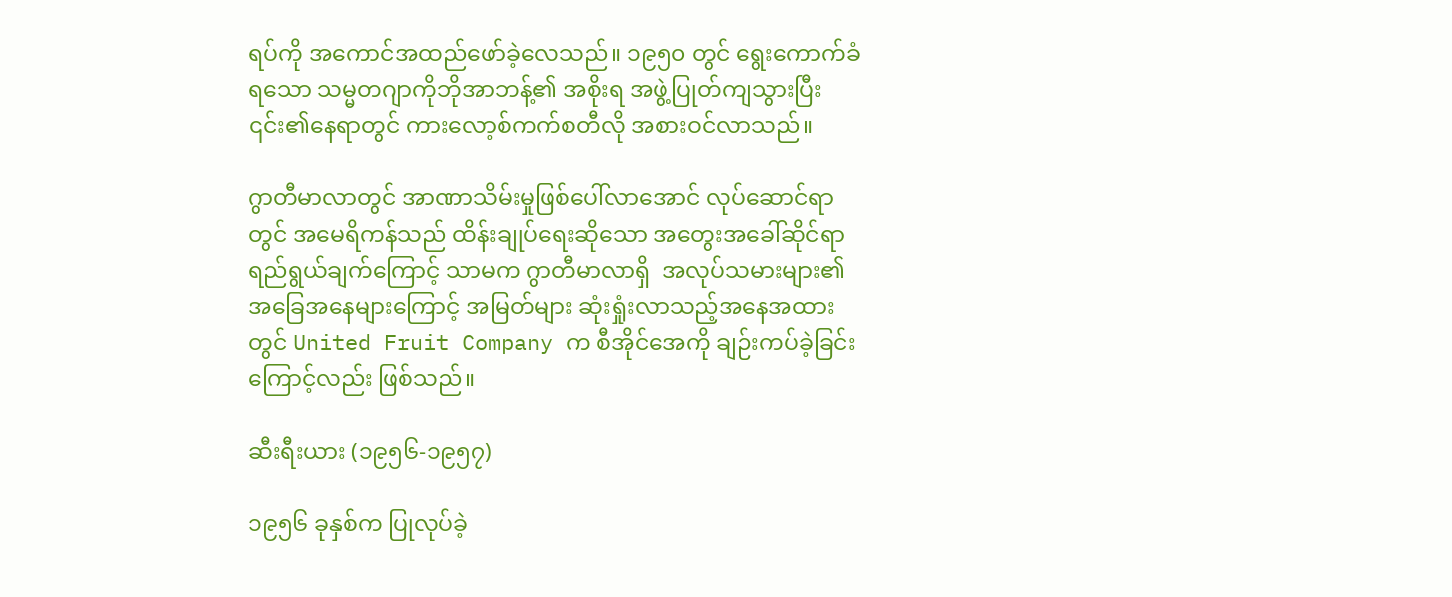ရပ်ကို အကောင်အထည်ဖော်ခဲ့လေသည်။ ၁၉၅၀ တွင် ရွေးကောက်ခံရသော သမ္မတဂျာကိုဘိုအာဘန့်၏ အစိုးရ အဖွဲ့ပြုတ်ကျသွားပြီး ၎င်း၏နေရာတွင် ကားလော့စ်ကက်စတီလို အစားဝင်လာသည်။

ဂွာတီမာလာတွင် အာဏာသိမ်းမှုဖြစ်ပေါ်လာအောင် လုပ်ဆောင်ရာတွင် အမေရိကန်သည် ထိန်းချုပ်ရေးဆိုသော အတွေးအခေါ်ဆိုင်ရာ ရည်ရွယ်ချက်ကြောင့် သာမက ဂွာတီမာလာရှိ  အလုပ်သမားများ၏ အခြေအနေများကြောင့် အမြတ်များ ဆုံးရှုံးလာသည့်အနေအထားတွင် United Fruit Company က စီအိုင်အေကို ချဉ်းကပ်ခဲ့ခြင်းကြောင့်လည်း ဖြစ်သည်။

ဆီးရီးယား (၁၉၅၆-၁၉၅၇)

၁၉၅၆ ခုနှစ်က ပြုလုပ်ခဲ့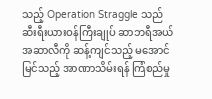သည့် Operation Straggle သည် ဆီးရီးယားဝန်ကြီးချုပ် ဆာဘရီအယ် အဆာလီကို ဆန့်ကျင်သည့် မအောင်မြင်သည့် အာဏာသိမ်းရန် ကြံစည်မှု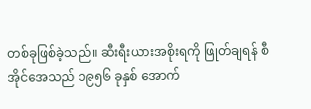တစ်ခုဖြစ်ခဲ့သည်။ ဆီးရီးယားအစိုးရကို ဖြုတ်ချရန် စီအိုင်အေသည် ၁၉၅၆ ခုနှစ် အောက်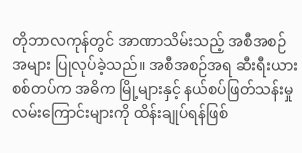တိုဘာလကုန်တွင် အာဏာသိမ်းသည့် အစီအစဉ်အများ ပြုလုပ်ခဲ့သည်။ အစီအစဉ်အရ ဆီးရီးယားစစ်တပ်က အဓိက မြို့များနှင့် နယ်စပ်ဖြတ်သန်းမှုလမ်းကြောင်းများကို ထိန်းချုပ်ရန်ဖြစ်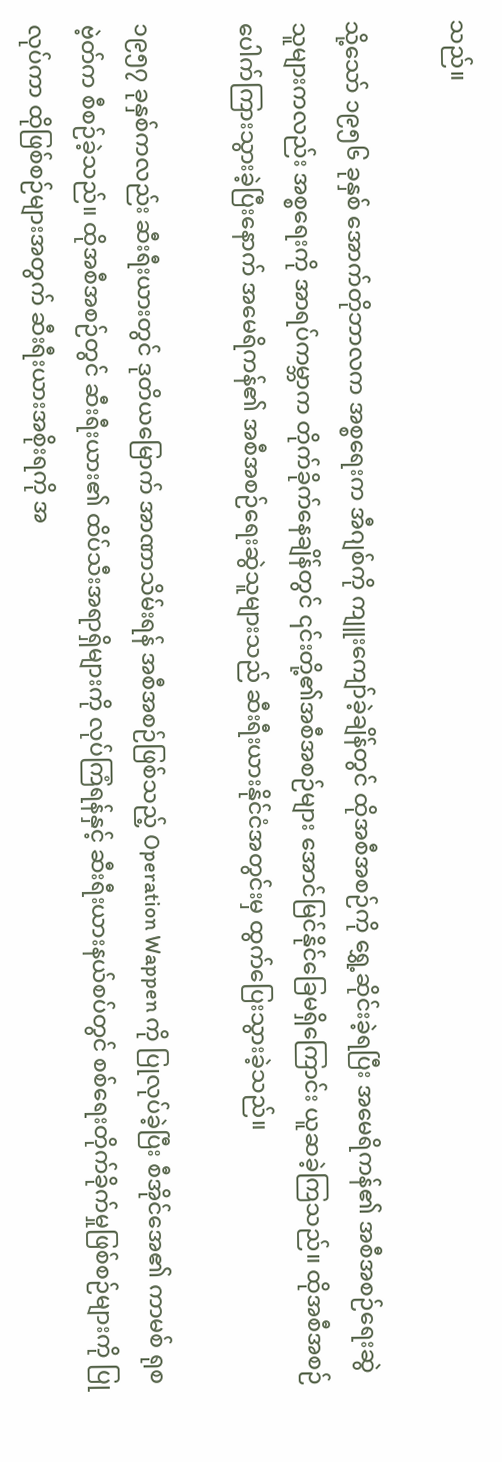သည်။

သို့သော် ၁၉၅၆ ခုနှစ် အောက်တိုဘာလက အစ္စရေးက အီဂျစ်ကို ကျူးကျော်ခဲ့ချိန်တွင် ထိုအစီအစဉ်ကို ရွှေ့ဆိုင်းခဲ့ရပြီး အမေရိကန်၏ အစီအစဉ်ရေးဆွဲသူများကလည်း အစ္စရေးကို အာရပ်ကမ္ဘာက တိုက်ခိုက်နေချိန်တွင် ၎င်းတို့၏အစီအစဉ်များ အောင်မြင်နိုင်ခြေမရှိကြောင်း ယူဆခဲ့ကြသည်။ ထိုအစီအစဉ်ပေါက်ကြားသွားခဲ့ပြီးနောက် အမေရိကန်၏ အစီအစဉ်ရေးဆွဲသူများသည် ဆီးရီးယားနိုင်ငံအတွင်းမှ ထွက်ပြေးသွားခဲ့သည်။

၁၉၅၇ ခုနှစ်ကလည်း ဆီးရီးယားတွင် ဒုတိယမြောက် အာဏာသိမ်းရန် အစီအစဉ်ဖြစ်သည့် Operation Wappen ကို ပြုလုပ်ခဲ့ပြီး စီအိုင်အေ၏ ကာမစ် ရုစဗဲ့တ်က စီစဉ်ခဲ့သည်။ ထိုအစီအစဉ်တွင် ဆီးရီးယား၏ ထိပ်သီးအရာရှိများကို လုပ်ကြံရန်နှင့် ဆီးရီးယားနယ်စပ်တွင် စစ်ရေးတိုက်ခိုက်မှုဖြစ်စဉ်များကို ပြုလုပ်ကာ ထိုဖြစ်စဉ်များအတွက် ဆီးရီးယားအစိုးရကို အ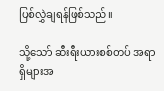ပြစ်လွှဲချရန်ဖြစ်သည်။

သို့သော် ဆီးရီးယားစစ်တပ် အရာရှိများအ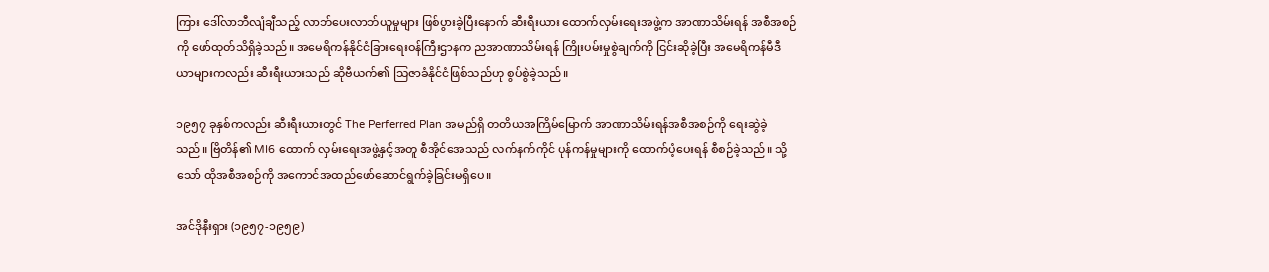ကြား ဒေါ်လာဘီလျံချီသည့် လာဘ်ပေးလာဘ်ယူမှုများ ဖြစ်ပွားခဲ့ပြီးနောက် ဆီးရီးယား ထောက်လှမ်းရေးအဖွဲ့က အာဏာသိမ်းရန် အစီအစဉ်ကို ဖော်ထုတ်သိရှိခဲ့သည်။ အမေရိကန်နိုင်ငံခြားရေးဝန်ကြီးဌာနက ညအာဏာသိမ်းရန် ကြိုးပမ်းမှုစွဲချက်ကို ငြင်းဆိုခဲ့ပြီး အမေရိကန်မီဒီယာများကလည်း ဆီးရီးယားသည် ဆိုဗီယက်၏ သြဇာခံနိုင်ငံဖြစ်သည်ဟု စွပ်စွဲခဲ့သည်။

၁၉၅၇ ခုနှစ်ကလည်း ဆီးရီးယားတွင် The Perferred Plan အမည်ရှိ တတိယအကြိမ်မြောက် အာဏာသိမ်းရန်အစီအစဉ်ကို ရေးဆွဲခဲ့သည်။ ဗြိတိန်၏ MI6 ထောက် လှမ်းရေးအဖွဲ့နှင့်အတူ စီအိုင်အေသည် လက်နက်ကိုင် ပုန်ကန်မှုများကို ထောက်ပံ့ပေးရန် စီစဉ်ခဲ့သည်။ သို့သော် ထိုအစီအစဉ်ကို အကောင်အထည်ဖော်ဆောင်ရွက်ခဲ့ခြင်းမရှိပေ။

အင်ဒိုနီးရှား (၁၉၅၇-၁၉၅၉)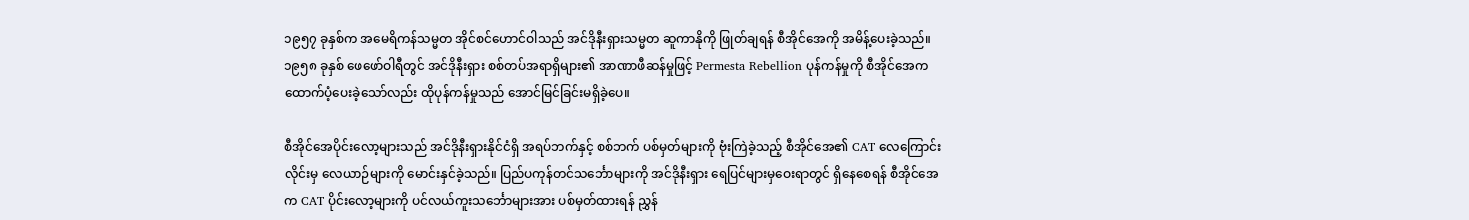၁၉၅၇ ခုနှစ်က အမေရိကန်သမ္မတ အိုင်စင်ဟောင်ဝါသည် အင်ဒိုနီးရှားသမ္မတ ဆူကာနိုကို ဖြုတ်ချရန် စီအိုင်အေကို အမိန့်ပေးခဲ့သည်။ ၁၉၅၈ ခုနှစ် ဖေဖော်ဝါရီတွင် အင်ဒိုနီးရှား စစ်တပ်အရာရှိများ၏ အာဏာဖီဆန်မှုဖြင့် Permesta Rebellion ပုန်ကန်မှုကို စီအိုင်အေက ထောက်ပံ့ပေးခဲ့သော်လည်း ထိုပုန်ကန်မှုသည် အောင်မြင်ခြင်းမရှိခဲ့ပေ။

စီအိုင်အေပိုင်းလော့များသည် အင်ဒိုနီးရှားနိုင်ငံရှိ အရပ်ဘက်နှင့် စစ်ဘက် ပစ်မှတ်များကို ဗုံးကြဲခဲ့သည့် စီအိုင်အေ၏ CAT လေကြောင်းလိုင်းမှ လေယာဉ်များကို မောင်းနှင်ခဲ့သည်။ ပြည်ပကုန်တင်သင်္ဘောများကို အင်ဒိုနီးရှား ရေပြင်များမှဝေးရာတွင် ရှိနေစေရန် စီအိုင်အေက CAT ပိုင်းလော့များကို ပင်လယ်ကူးသင်္ဘောများအား ပစ်မှတ်ထားရန် ညွှန်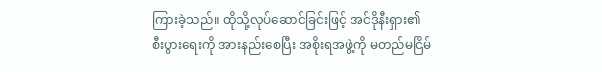ကြားခဲ့သည်။ ထိုသို့လုပ်ဆောင်ခြင်းဖြင့် အင်ဒိုနီးရှား၏ စီးပွားရေးကို အားနည်းစေပြီး အစိုးရအဖွဲ့ကို မတည်မငြိမ်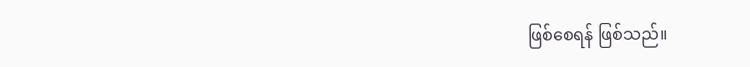ဖြစ်စေရန် ဖြစ်သည်။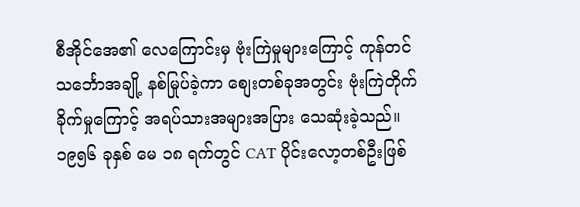စီအိုင်အေ၏ လေကြောင်းမှ ဗုံးကြဲမှုများကြောင့် ကုန်တင်သင်္ဘောအချို့ နစ်မြုပ်ခဲ့ကာ စျေးတစ်ခုအတွင်း ဗုံးကြဲတိုက်ခိုက်မှုကြောင့် အရပ်သားအများအပြား သေဆုံးခဲ့သည်။ ၁၉၅၆ ခုနှစ် မေ ၁၈ ရက်တွင် CAT ပိုင်းလော့တစ်ဦးဖြစ်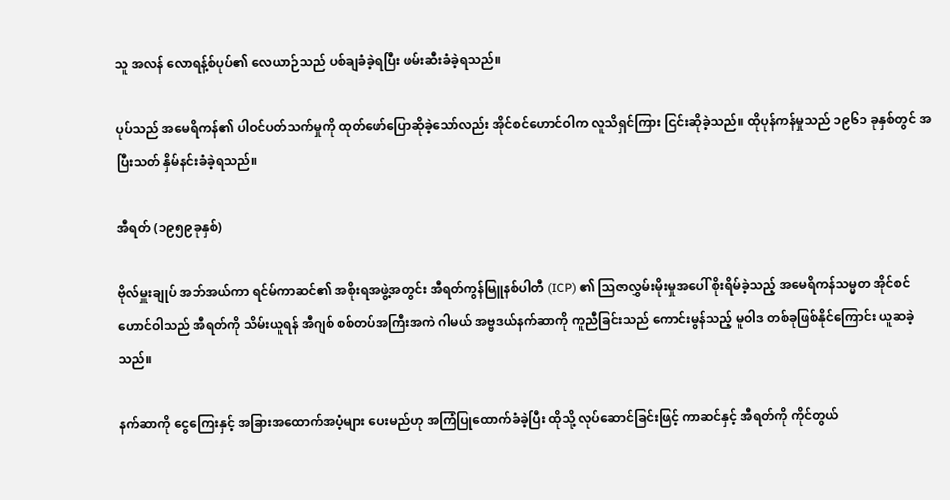သူ အလန် လောရန့်စ်ပုပ်၏ လေယာဉ်သည် ပစ်ချခံခဲ့ရပြီး ဖမ်းဆီးခံခဲ့ရသည်။

ပုပ်သည် အမေရိကန်၏ ပါဝင်ပတ်သက်မှုကို ထုတ်ဖော်ပြောဆိုခဲ့သော်လည်း အိုင်စင်ဟောင်ဝါက လူသိရှင်ကြား ငြင်းဆိုခဲ့သည်။ ထိုပုန်ကန်မှုသည် ၁၉၆၁ ခုနှစ်တွင် အပြီးသတ် နှိမ်နင်းခံခဲ့ရသည်။

အီရတ် (၁၉၅၉ခုနှစ်)

ဗိုလ်မှူးချုပ် အဘ်အယ်ကာ ရင်မ်ကာဆင်၏ အစိုးရအဖွဲ့အတွင်း အီရတ်ကွန်မြူနစ်ပါတီ (ICP) ၏ သြဇာလွှမ်းမိုးမှုအပေါ် စိုးရိမ်ခဲ့သည့် အမေရိကန်သမ္မတ အိုင်စင်ဟောင်ဝါသည် အီရတ်ကို သိမ်းယူရန် အီဂျစ် စစ်တပ်အကြီးအကဲ ဂါမယ် အဗ္ဗဒယ်နက်ဆာကို ကူညီခြင်းသည် ကောင်းမွန်သည့် မူဝါဒ တစ်ခုဖြစ်နိုင်ကြောင်း ယူဆခဲ့သည်။

နက်ဆာကို ငွေကြေးနှင့် အခြားအထောက်အပံ့များ ပေးမည်ဟု အကြံပြုထောက်ခံခဲ့ပြီး ထိုသို့ လုပ်ဆောင်ခြင်းဖြင့် ကာဆင်နှင့် အီရတ်ကို ကိုင်တွယ်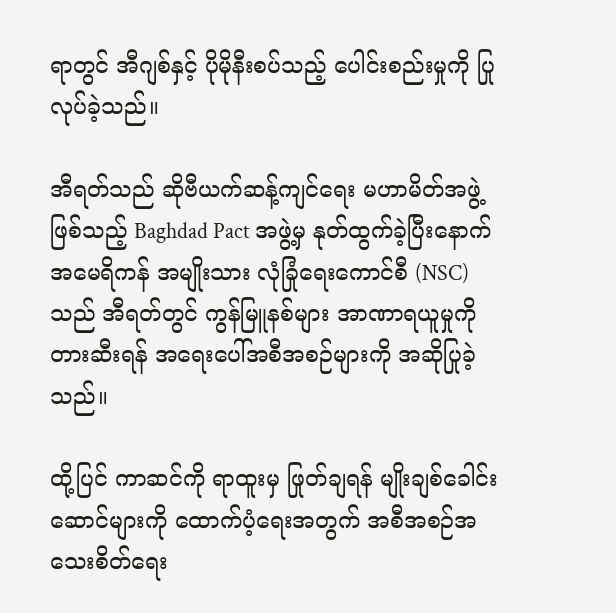ရာတွင် အီဂျစ်နှင့် ပိုမိုနီးစပ်သည့် ပေါင်းစည်းမှုကို ပြုလုပ်ခဲ့သည်။

အီရတ်သည် ဆိုဗီယက်ဆန့်ကျင်ရေး မဟာမိတ်အဖွဲ့ဖြစ်သည့် Baghdad Pact အဖွဲ့မှ နုတ်ထွက်ခဲ့ပြီးနောက် အမေရိကန် အမျိုးသား လုံခြုံရေးကောင်စီ (NSC) သည် အီရတ်တွင် ကွန်မြူနစ်များ အာဏာရယူမှုကို တားဆီးရန် အရေးပေါ်အစီအစဉ်များကို အဆိုပြုခဲ့သည်။

ထို့ပြင် ကာဆင်ကို ရာထူးမှ ဖြုတ်ချရန် မျိုးချစ်ခေါင်းဆောင်များကို ထောက်ပံ့ရေးအတွက် အစီအစဉ်အသေးစိတ်ရေး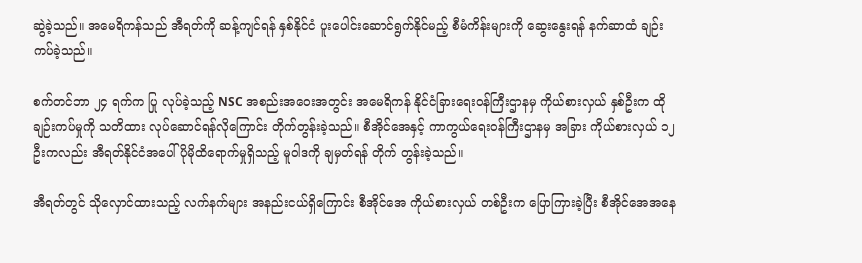ဆွဲခဲ့သည်။ အမေရိကန်သည် အီရတ်ကို ဆန့်ကျင်ရန် နှစ်နိုင်ငံ ပူးပေါင်းဆောင်ရွက်နိုင်မည့် စီမံကိန်းများကို ဆွေးနွေးရန် နက်ဆာထံ ချဉ်းကပ်ခဲ့သည်။

စက်တင်ဘာ ၂၄ ရက်က ပြု လုပ်ခဲ့သည့် NSC အစည်းအဝေးအတွင်း အမေရိကန် နိုင်ငံခြားရေးဝန်ကြီးဌာနမှ ကိုယ်စားလှယ် နှစ်ဦးက ထိုချဉ်းကပ်မှုကို သတိထား လုပ်ဆောင်ရန်လိုကြောင်း တိုက်တွန်းခဲ့သည်။ စီအိုင်အေနှင့် ကာကွယ်ရေးဝန်ကြီးဌာနမှ အခြား ကိုယ်စားလှယ် ၁၂ ဦးကလည်း အီရတ်နိုင်ငံအပေါ် ပိုမိုထိရောက်မှုရှိသည့် မူဝါဒကို ချမှတ်ရန် တိုက် တွန်းခဲ့သည်။

အီရတ်တွင် သိုလှောင်ထားသည့် လက်နက်များ အနည်းငယ်ရှိကြောင်း စီအိုင်အေ ကိုယ်စားလှယ် တစ်ဦးက ပြောကြားခဲ့ပြီး စီအိုင်အေအနေ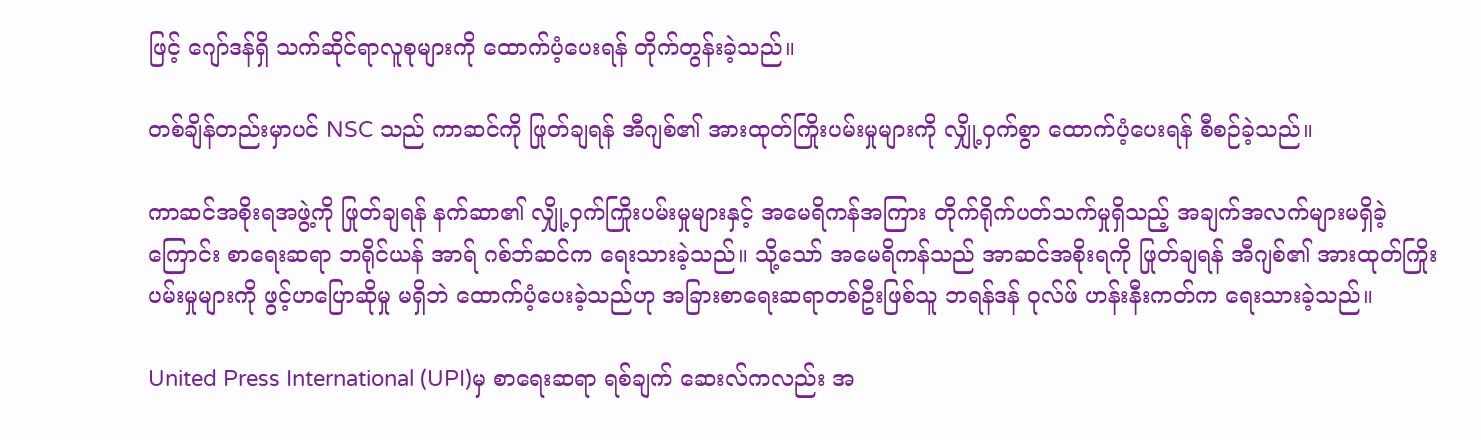ဖြင့် ဂျော်ဒန်ရှိ သက်ဆိုင်ရာလူစုများကို ထောက်ပံ့ပေးရန် တိုက်တွန်းခဲ့သည်။

တစ်ချိန်တည်းမှာပင် NSC သည် ကာဆင်ကို ဖြုတ်ချရန် အီဂျစ်၏ အားထုတ်ကြိုးပမ်းမှုများကို လျှို့ဝှက်စွာ ထောက်ပံ့ပေးရန် စီစဉ်ခဲ့သည်။

ကာဆင်အစိုးရအဖွဲ့ကို ဖြုတ်ချရန် နက်ဆာ၏ လျှို့ဝှက်ကြိုးပမ်းမှုများနှင့် အမေရိကန်အကြား တိုက်ရိုက်ပတ်သက်မှုရှိသည့် အချက်အလက်များမရှိခဲ့ကြောင်း စာရေးဆရာ ဘရိုင်ယန် အာရ် ဂစ်ဘ်ဆင်က ရေးသားခဲ့သည်။ သို့သော် အမေရိကန်သည် အာဆင်အစိုးရကို ဖြုတ်ချရန် အီဂျစ်၏ အားထုတ်ကြိုးပမ်းမှုများကို ဖွင့်ဟပြောဆိုမှု မရှိဘဲ ထောက်ပံ့ပေးခဲ့သည်ဟု အခြားစာရေးဆရာတစ်ဦးဖြစ်သူ ဘရန်ဒန် ဝုလ်ဖ် ဟန်းနီးကတ်က ရေးသားခဲ့သည်။

United Press International (UPI)မှ စာရေးဆရာ ရစ်ချက် ဆေးလ်ကလည်း အ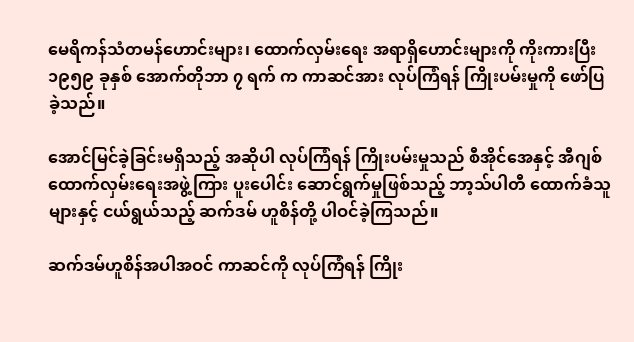မေရိကန်သံတမန်ဟောင်းများ၊ ထောက်လှမ်းရေး အရာရှိဟောင်းများကို ကိုးကားပြီး ၁၉၅၉ ခုနှစ် အောက်တိုဘာ ၇ ရက် က ကာဆင်အား လုပ်ကြံရန် ကြိုးပမ်းမှုကို ဖော်ပြခဲ့သည်။

အောင်မြင်ခဲ့ခြင်းမရှိသည့် အဆိုပါ လုပ်ကြံရန် ကြိုးပမ်းမှုသည် စီအိုင်အေနှင့် အီဂျစ်ထောက်လှမ်းရေးအဖွဲ့ကြား ပူးပေါင်း ဆောင်ရွက်မှုဖြစ်သည့် ဘာ့သ်ပါတီ ထောက်ခံသူများနှင့် ငယ်ရွယ်သည့် ဆက်ဒမ် ဟူစိန်တို့ ပါဝင်ခဲ့ကြသည်။

ဆက်ဒမ်ဟူစိန်အပါအဝင် ကာဆင်ကို လုပ်ကြံရန် ကြိုး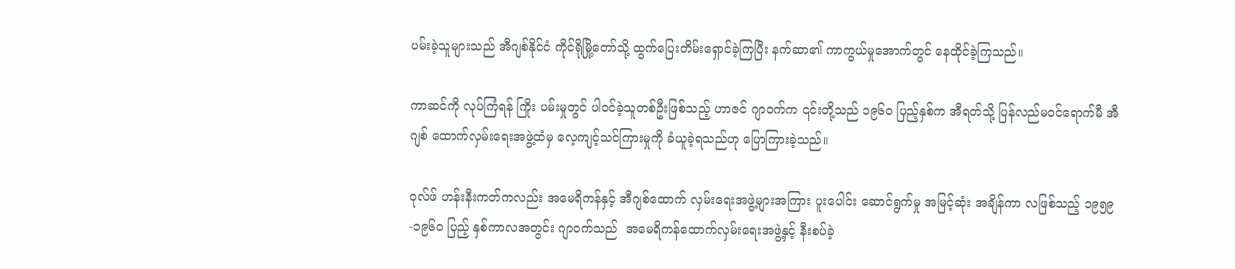ပမ်းခဲ့သူများသည် အီဂျစ်နိုင်ငံ ကိုင်ရိုမြို့တော်သို့ ထွက်ပြေးတိမ်းရှောင်ခဲ့ကြပြီး နက်ဆာ၏ ကာကွယ်မှုအောက်တွင် နေထိုင်ခဲ့ကြသည်။

ကာဆင်ကို လုပ်ကြံရန် ကြိုး ပမ်းမှုတွင် ပါဝင်ခဲ့သူတစ်ဦးဖြစ်သည့် ဟာဇင် ဂျာဝက်က ၎င်းတို့သည် ၁၉၆၀ ပြည့်နှစ်က အီရတ်သို့ ပြန်လည်မဝင်ရောက်မီ အီဂျစ် ထောက်လှမ်းရေးအဖွဲ့ထံမှ လေ့ကျင့်သင်ကြားမှုကို ခံယူခဲ့ရသည်ဟု ပြောကြားခဲ့သည်။

ဝုလ်ဖ် ဟန်းနီးကတ်ကလည်း အမေရိကန်နှင့် အီဂျစ်ထောက် လှမ်းရေးအဖွဲ့များအကြား ပူးပေါင်း ဆောင်ရွက်မှု အမြင့်ဆုံး အချိန်ကာ လဖြစ်သည့် ၁၉၅၉-၁၉၆၀ ပြည့် နှစ်ကာလအတွင်း ဂျာဝက်သည်  အမေရိကန်ထောက်လှမ်းရေးအဖွဲ့နှင့် နီးစပ်ခဲ့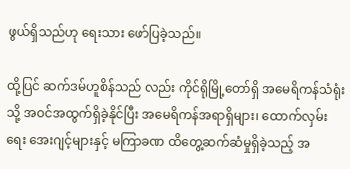ဖွယ်ရှိသည်ဟု ရေးသား ဖော်ပြခဲ့သည်။

ထို့ပြင် ဆက်ဒမ်ဟူစိန်သည် လည်း ကိုင်ရိုမြို့တော်ရှိ အမေရိကန်သံရုံးသို့ အဝင်အထွက်ရှိခဲ့နိုင်ပြီး အမေရိကန်အရာရှိများ၊ ထောက်လှမ်းရေး အေးဂျင့်များနှင့် မကြာခဏ ထိတွေ့ဆက်ဆံမှုရှိခဲ့သည့် အ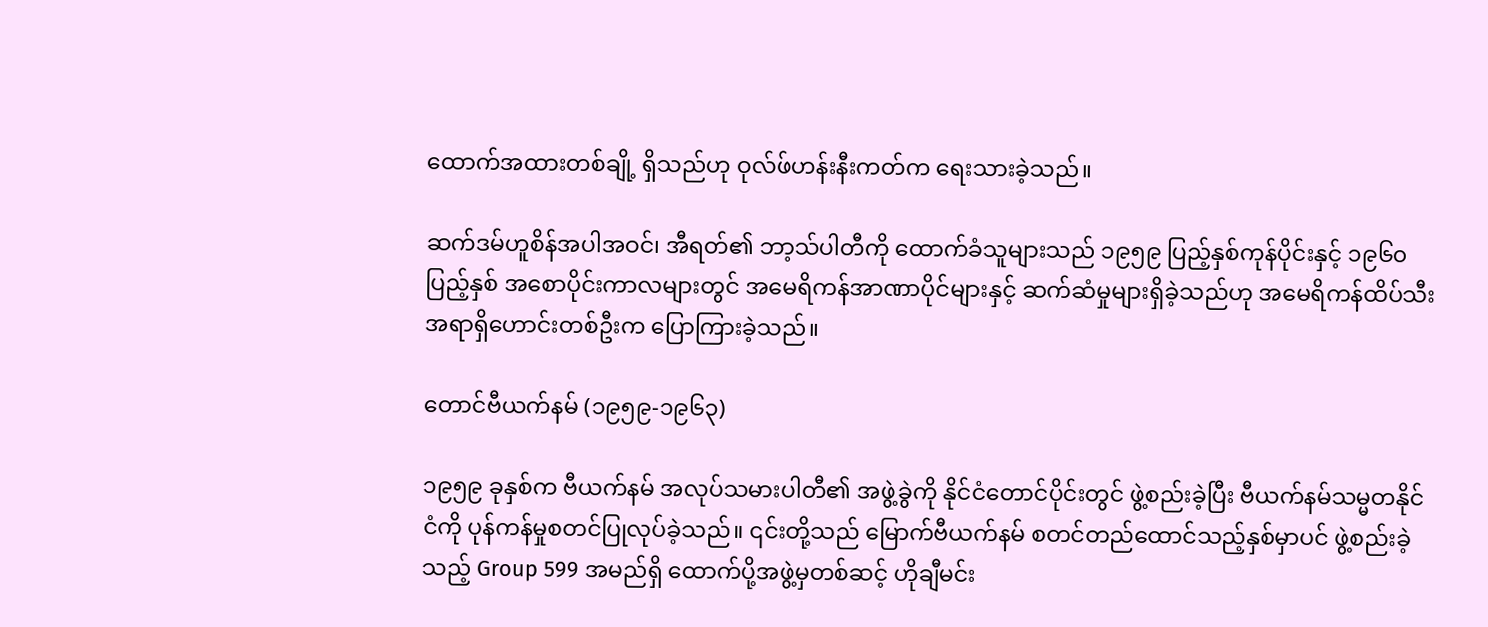ထောက်အထားတစ်ချို့ ရှိသည်ဟု ဝုလ်ဖ်ဟန်းနီးကတ်က ရေးသားခဲ့သည်။

ဆက်ဒမ်ဟူစိန်အပါအဝင်၊ အီရတ်၏ ဘာ့သ်ပါတီကို ထောက်ခံသူများသည် ၁၉၅၉ ပြည့်နှစ်ကုန်ပိုင်းနှင့် ၁၉၆၀ ပြည့်နှစ် အစောပိုင်းကာလများတွင် အမေရိကန်အာဏာပိုင်များနှင့် ဆက်ဆံမှုများရှိခဲ့သည်ဟု အမေရိကန်ထိပ်သီးအရာရှိဟောင်းတစ်ဦးက ပြောကြားခဲ့သည်။

တောင်ဗီယက်နမ် (၁၉၅၉-၁၉၆၃)

၁၉၅၉ ခုနှစ်က ဗီယက်နမ် အလုပ်သမားပါတီ၏ အဖွဲ့ခွဲကို နိုင်ငံတောင်ပိုင်းတွင် ဖွဲ့စည်းခဲ့ပြီး ဗီယက်နမ်သမ္မတနိုင်ငံကို ပုန်ကန်မှုစတင်ပြုလုပ်ခဲ့သည်။ ၎င်းတို့သည် မြောက်ဗီယက်နမ် စတင်တည်ထောင်သည့်နှစ်မှာပင် ဖွဲ့စည်းခဲ့သည့် Group 599 အမည်ရှိ ထောက်ပို့အဖွဲ့မှတစ်ဆင့် ဟိုချီမင်း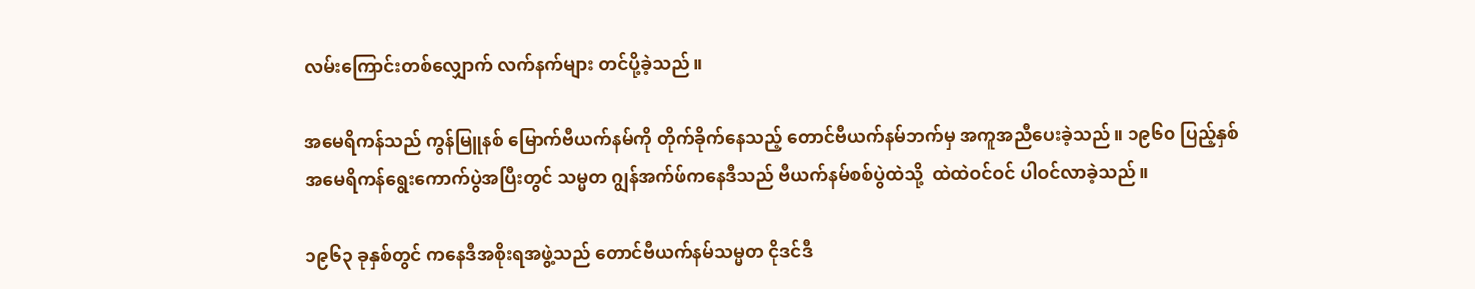လမ်းကြောင်းတစ်လျှောက် လက်နက်များ တင်ပို့ခဲ့သည်။

အမေရိကန်သည် ကွန်မြူနစ် မြောက်ဗီယက်နမ်ကို တိုက်ခိုက်နေသည့် တောင်ဗီယက်နမ်ဘက်မှ အကူအညီပေးခဲ့သည်။ ၁၉၆၀ ပြည့်နှစ် အမေရိကန်ရွေးကောက်ပွဲအပြီးတွင် သမ္မတ ဂျွန်အက်ဖ်ကနေဒီသည် ဗီယက်နမ်စစ်ပွဲထဲသို့  ထဲထဲဝင်ဝင် ပါဝင်လာခဲ့သည်။

၁၉၆၃ ခုနှစ်တွင် ကနေဒီအစိုးရအဖွဲ့သည် တောင်ဗီယက်နမ်သမ္မတ ငိုဒင်ဒီ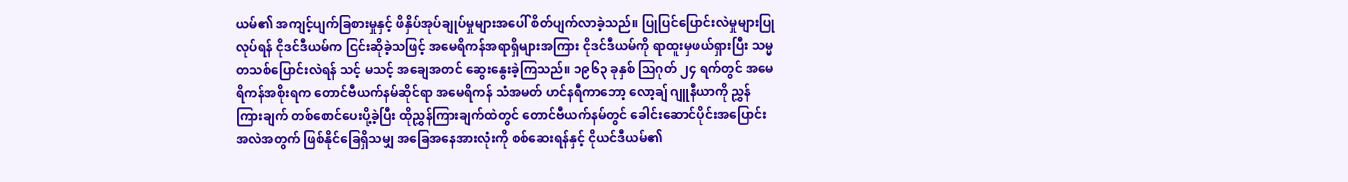ယမ်၏ အကျင့်ပျက်ခြစားမှုနှင့် ဖိနှိပ်အုပ်ချုပ်မှုများအပေါ် စိတ်ပျက်လာခဲ့သည်။ ပြုပြင်ပြောင်းလဲမှုများပြုလုပ်ရန် ငိုဒင်ဒီယမ်က ငြင်းဆိုခဲ့သဖြင့် အမေရိကန်အရာရှိများအကြား ငိုဒင်ဒီယမ်ကို ရာထူးမှဖယ်ရှားပြီး သမ္မတသစ်ပြောင်းလဲရန် သင့် မသင့် အချေအတင် ဆွေးနွေးခဲ့ကြသည်။ ၁၉၆၃ ခုနှစ် သြဂုတ် ၂၄ ရက်တွင် အမေရိကန်အစိုးရက တောင်ဗီယက်နမ်ဆိုင်ရာ အမေရိကန် သံအမတ် ဟင်နရီကာဘော့ လော့ချ် ဂျူနီယာကို ညွှန်ကြားချက် တစ်စောင်ပေးပို့ခဲ့ပြီး ထိုညွှန်ကြားချက်ထဲတွင် တောင်ဗီယက်နမ်တွင် ခေါင်းဆောင်ပိုင်းအပြောင်းအလဲအတွက် ဖြစ်နိုင်ခြေရှိသမျှ အခြေအနေအားလုံးကို စစ်ဆေးရန်နှင့် ငိုယင်ဒီယမ်၏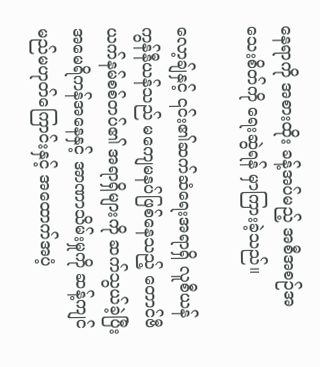နေရာကို အစားထိုး ခန့်အပ်မည့် အစီအစဉ်အသေးစိတ်ကို ရေးဆွဲရန် မှာကြားခဲ့သည်။

လော့ချ်နှင့် ၎င်း၏ဆက်ဆံရေးအရာရှိ လူစီယန် ကွန်နီယန်သည် မကျေမနပ်ဖြစ်နေသည့် တောင်ဗီယက်နမ်စစ်တပ်၏ အရာရှိများကို ဆက်သွယ်ခဲ့ပြီး အမေရိကန်အနေနှင့် အာဏာသိမ်းမှုကို ဆန့်ကျင်မည်မဟုတ်ကြောင်းနှင့် အထောက်အပံ့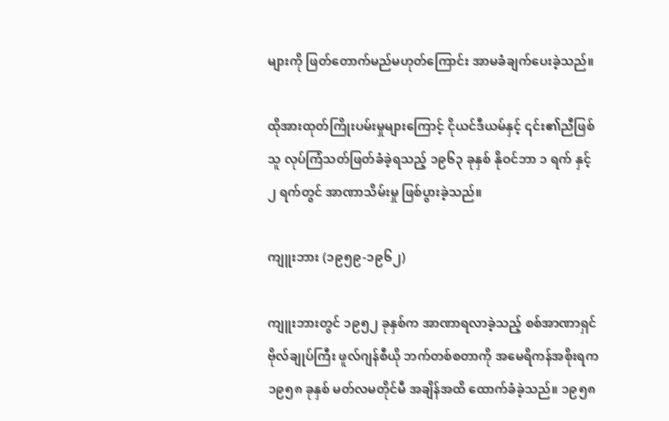များကို ဖြတ်တောက်မည်မဟုတ်ကြောင်း အာမခံချက်ပေးခဲ့သည်။

ထိုအားထုတ်ကြိုးပမ်းမှုများကြောင့် ငိုယင်ဒီယမ်နှင့် ၎င်း၏ညီဖြစ်သူ လုပ်ကြံသတ်ဖြတ်ခံခဲ့ရသည့် ၁၉၆၃ ခုနှစ် နိုဝင်ဘာ ၁ ရက် နှင့် ၂ ရက်တွင် အာဏာသိမ်းမှု ဖြစ်ပွားခဲ့သည်။

ကျူးဘား (၁၉၅၉-၁၉၆၂)

ကျူးဘားတွင် ၁၉၅၂ ခုနှစ်က အာဏာရလာခဲ့သည့် စစ်အာဏာရှင် ဗိုလ်ချုပ်ကြီး ဖူလ်ဂျန်စီယို ဘက်တစ်စတာကို အမေရိကန်အစိုးရက ၁၉၅၈ ခုနှစ် မတ်လမတိုင်မီ အချိန်အထိ ထောက်ခံခဲ့သည်။ ၁၉၅၈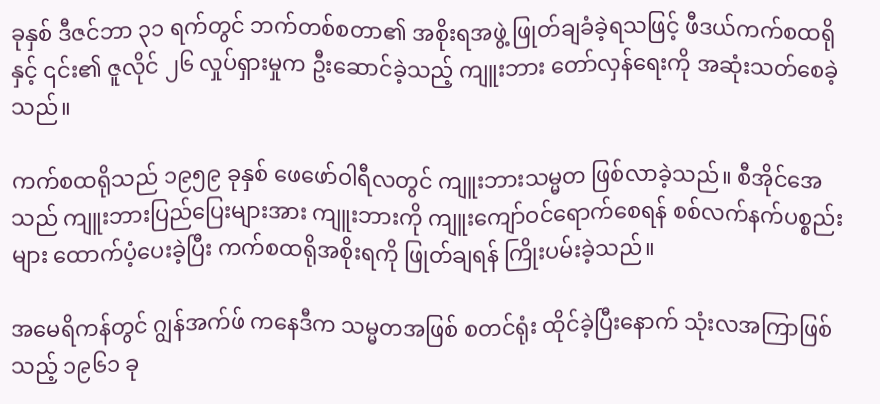ခုနှစ် ဒီဇင်ဘာ ၃၁ ရက်တွင် ဘက်တစ်စတာ၏ အစိုးရအဖွဲ့ ဖြုတ်ချခံခဲ့ရသဖြင့် ဖီဒယ်ကက်စထရိုနှင့် ၎င်း၏ ဇူလိုင် ၂၆ လှုပ်ရှားမှုက ဦးဆောင်ခဲ့သည့် ကျူးဘား တော်လှန်ရေးကို အဆုံးသတ်စေခဲ့သည်။

ကက်စထရိုသည် ၁၉၅၉ ခုနှစ် ဖေဖော်ဝါရီလတွင် ကျူးဘားသမ္မတ ဖြစ်လာခဲ့သည်။ စီအိုင်အေသည် ကျူးဘားပြည်ပြေးများအား ကျူးဘားကို ကျူးကျော်ဝင်ရောက်စေရန် စစ်လက်နက်ပစ္စည်းများ ထောက်ပံ့ပေးခဲ့ပြီး ကက်စထရိုအစိုးရကို ဖြုတ်ချရန် ကြိုးပမ်းခဲ့သည်။

အမေရိကန်တွင် ဂျွန်အက်ဖ် ကနေဒီက သမ္မတအဖြစ် စတင်ရုံး ထိုင်ခဲ့ပြီးနောက် သုံးလအကြာဖြစ်သည့် ၁၉၆၁ ခု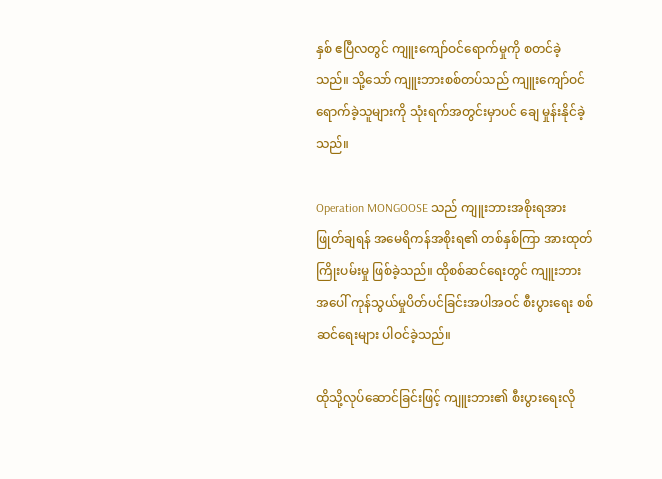နှစ် ဧပြီလတွင် ကျူးကျော်ဝင်ရောက်မှုကို စတင်ခဲ့သည်။ သို့သော် ကျူးဘားစစ်တပ်သည် ကျူးကျော်ဝင်ရောက်ခဲ့သူများကို သုံးရက်အတွင်းမှာပင် ချေ မှုန်းနိုင်ခဲ့သည်။

Operation MONGOOSE သည် ကျူးဘားအစိုးရအား ဖြုတ်ချရန် အမေရိကန်အစိုးရ၏ တစ်နှစ်ကြာ အားထုတ်ကြိုးပမ်းမှု ဖြစ်ခဲ့သည်။ ထိုစစ်ဆင်ရေးတွင် ကျူးဘားအပေါ် ကုန်သွယ်မှုပိတ်ပင်ခြင်းအပါအဝင် စီးပွားရေး စစ်ဆင်ရေးများ ပါဝင်ခဲ့သည်။

ထိုသို့လုပ်ဆောင်ခြင်းဖြင့် ကျူးဘား၏ စီးပွားရေးလို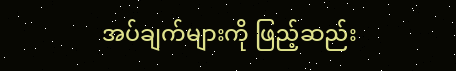အပ်ချက်များကို ဖြည့်ဆည်း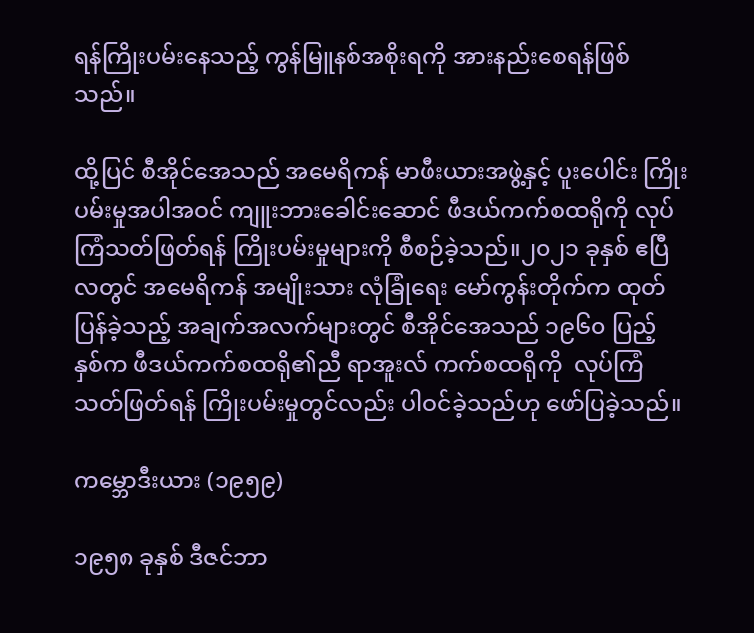ရန်ကြိုးပမ်းနေသည့် ကွန်မြူနစ်အစိုးရကို အားနည်းစေရန်ဖြစ်သည်။

ထို့ပြင် စီအိုင်အေသည် အမေရိကန် မာဖီးယားအဖွဲ့နှင့် ပူးပေါင်း ကြိုးပမ်းမှုအပါအဝင် ကျူးဘားခေါင်းဆောင် ဖီဒယ်ကက်စထရိုကို လုပ်ကြံသတ်ဖြတ်ရန် ကြိုးပမ်းမှုများကို စီစဉ်ခဲ့သည်။၂၀၂၁ ခုနှစ် ဧပြီလတွင် အမေရိကန် အမျိုးသား လုံခြုံရေး မော်ကွန်းတိုက်က ထုတ်ပြန်ခဲ့သည့် အချက်အလက်များတွင် စီအိုင်အေသည် ၁၉၆၀ ပြည့် နှစ်က ဖီဒယ်ကက်စထရို၏ညီ ရာအူးလ် ကက်စထရိုကို  လုပ်ကြံသတ်ဖြတ်ရန် ကြိုးပမ်းမှုတွင်လည်း ပါဝင်ခဲ့သည်ဟု ဖော်ပြခဲ့သည်။

ကမ္ဘောဒီးယား (၁၉၅၉)

၁၉၅၈ ခုနှစ် ဒီဇင်ဘာ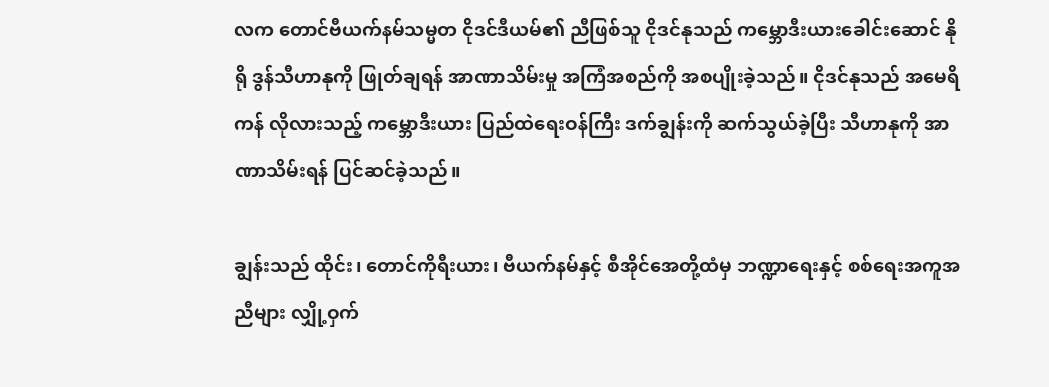လက တောင်ဗီယက်နမ်သမ္မတ ငိုဒင်ဒီယမ်၏ ညီဖြစ်သူ ငိုဒင်နုသည် ကမ္ဘောဒီးယားခေါင်းဆောင် နိုရို ဒွန်သီဟာနုကို ဖြုတ်ချရန် အာဏာသိမ်းမှု အကြံအစည်ကို အစပျိုးခဲ့သည်။ ငိုဒင်နုသည် အမေရိကန် လိုလားသည့် ကမ္ဘောဒီးယား ပြည်ထဲရေးဝန်ကြီး ဒက်ချွန်းကို ဆက်သွယ်ခဲ့ပြီး သီဟာနုကို အာဏာသိမ်းရန် ပြင်ဆင်ခဲ့သည်။

ချွန်းသည် ထိုင်း၊ တောင်ကိုရီးယား၊ ဗီယက်နမ်နှင့် စီအိုင်အေတို့ထံမှ ဘဏ္ဍာရေးနှင့် စစ်ရေးအကူအညီများ လျှို့ဝှက်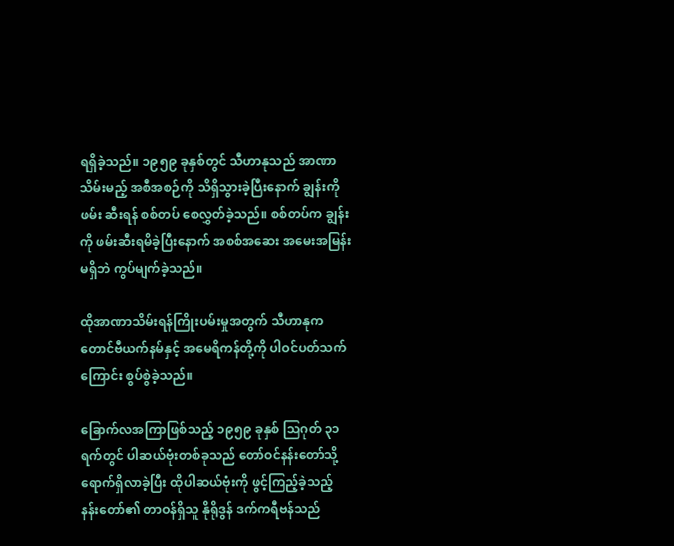ရရှိခဲ့သည်။ ၁၉၅၉ ခုနှစ်တွင် သီဟာနုသည် အာဏာသိမ်းမည့် အစီအစဉ်ကို သိရှိသွားခဲ့ပြီးနောက် ချွန်းကို ဖမ်း ဆီးရန် စစ်တပ် စေလွှတ်ခဲ့သည်။ စစ်တပ်က ချွန်းကို ဖမ်းဆီးရမိခဲ့ပြီးနောက် အစစ်အဆေး အမေးအမြန်းမရှိဘဲ ကွပ်မျက်ခဲ့သည်။

ထိုအာဏာသိမ်းရန်ကြိုးပမ်းမှုအတွက် သီဟာနုက တောင်ဗီယက်နမ်နှင့် အမေရိကန်တို့ကို ပါဝင်ပတ်သက်ကြောင်း စွပ်စွဲခဲ့သည်။

ခြောက်လအကြာဖြစ်သည့် ၁၉၅၉ ခုနှစ် သြဂုတ် ၃၁ ရက်တွင် ပါဆယ်ဗုံးတစ်ခုသည် တော်ဝင်နန်းတော်သို့ ရောက်ရှိလာခဲ့ပြီး ထိုပါဆယ်ဗုံးကို ဖွင့်ကြည့်ခဲ့သည့် နန်းတော်၏ တာဝန်ရှိသူ နိုရိုဒွန် ဒက်ကရီဗန်သည်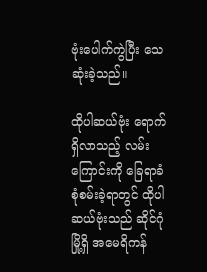ဗုံးပေါက်ကွဲပြီး သေဆုံးခဲ့သည်။

ထိုပါဆယ်ဗုံး ရောက်ရှိလာသည့် လမ်းကြောင်းကို ခြေရာခံ စုံစမ်းခဲ့ရာတွင် ထိုပါဆယ်ဗုံးသည် ဆိုင်ဂုံမြို့ရှိ အမေရိကန်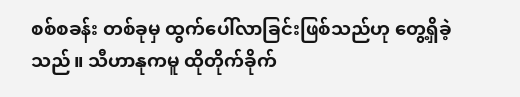စစ်စခန်း တစ်ခုမှ ထွက်ပေါ်လာခြင်းဖြစ်သည်ဟု တွေ့ရှိခဲ့သည်။ သီဟာနုကမူ ထိုတိုက်ခိုက်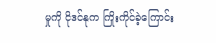မှုကို ငိုဒင်နုက ကြိုးကိုင်ခဲ့ကြောင်း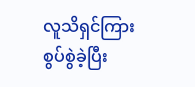လူသိရှင်ကြား စွပ်စွဲခဲ့ပြီး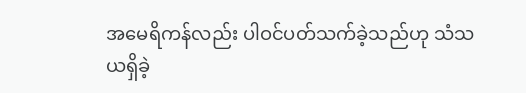အမေရိကန်လည်း ပါဝင်ပတ်သက်ခဲ့သည်ဟု သံသယရှိခဲ့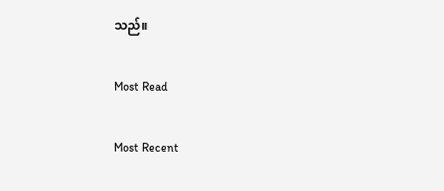သည်။

Most Read

Most Recent